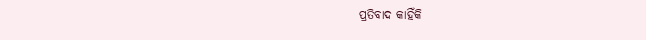ପ୍ରତିବାଦ କାହିଁକି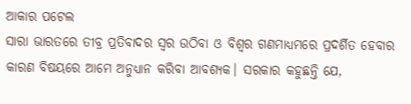ଆକାର ପଟେଲ
ସାରା ଭାରତରେ ତୀବ୍ର ପ୍ରତିବାଦର ସ୍ବର ଉଠିବା ଓ ବିଶ୍ୱର ଗଣମାଧ୍ୟମରେ ପ୍ରଦର୍ଶିତ ହେବାର କାରଣ ବିଷୟରେ ଆମେ ଅନୁଧ୍ୟାନ କରିବା ଆବଶ୍ୟକ। ସରକାର କହୁଛନ୍ତି ଯେ,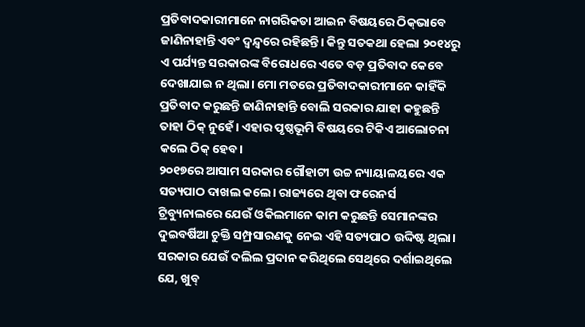ପ୍ରତିବାଦକାରୀମାନେ ନାଗରିକତା ଆଇନ ବିଷୟରେ ଠିକ୍‌ଭାବେ ଜାଣିନାହାନ୍ତି ଏବଂ ଦ୍ୱନ୍ଦ୍ୱରେ ରହିଛନ୍ତି। କିନ୍ତୁ ସତକଥା ହେଲା ୨୦୧୪ରୁ ଏ ପର୍ଯ୍ୟନ୍ତ ସରକାରଙ୍କ ବିରୋଧରେ ଏତେ ବଡ଼ ପ୍ରତିବାଦ କେବେ ଦେଖାଯାଇ ନ ଥିଲା। ମୋ ମତରେ ପ୍ରତିବାଦକାରୀମାନେ କାହିଁକି ପ୍ରତିବାଦ କରୁଛନ୍ତି ଜାଣିନାହାନ୍ତି ବୋଲି ସରକାର ଯାହା କହୁଛନ୍ତି ତାହା ଠିକ୍‌ ନୁହେଁ। ଏହାର ପୃଷ୍ଠଭୂମି ବିଷୟରେ ଟିକିଏ ଆଲୋଚନା କଲେ ଠିକ୍‌ ହେବ।
୨୦୧୭ରେ ଆସାମ ସରକାର ଗୌହାଟୀ ଉଚ୍ଚ ନ୍ୟାୟାଳୟରେ ଏକ ସତ୍ୟପାଠ ଦାଖଲ କଲେ। ରାଜ୍ୟରେ ଥିବା ଫରେନର୍ସ ଟ୍ରିବ୍ୟୁନାଲରେ ଯେଉଁ ଓକିଲମାନେ କାମ କରୁଛନ୍ତି ସେମାନଙ୍କର ଦୁଇବର୍ଷିଆ ଚୁକ୍ତି ସମ୍ପ୍ରସାରଣକୁ ନେଇ ଏହି ସତ୍ୟପାଠ ଉଦ୍ଦିଷ୍ଟ ଥିଲା। ସରକାର ଯେଉଁ ଦଲିଲ ପ୍ରଦାନ କରିଥିଲେ ସେଥିରେ ଦର୍ଶାଇଥିଲେ ଯେ, ଖୁବ୍‌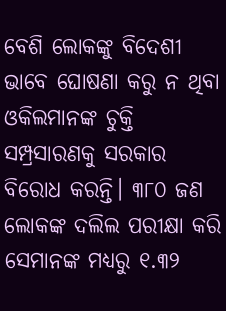ବେଶି ଲୋକଙ୍କୁ ବିଦେଶୀ ଭାବେ ଘୋଷଣା କରୁ ନ ଥିବା ଓକିଲମାନଙ୍କ ଚୁକ୍ତି ସମ୍ପ୍ରସାରଣକୁ ସରକାର ବିରୋଧ କରନ୍ତି। ୩୮୦ ଜଣ ଲୋକଙ୍କ ଦଲିଲ ପରୀକ୍ଷା କରି ସେମାନଙ୍କ ମଧ୍ୟରୁ ୧.୩୨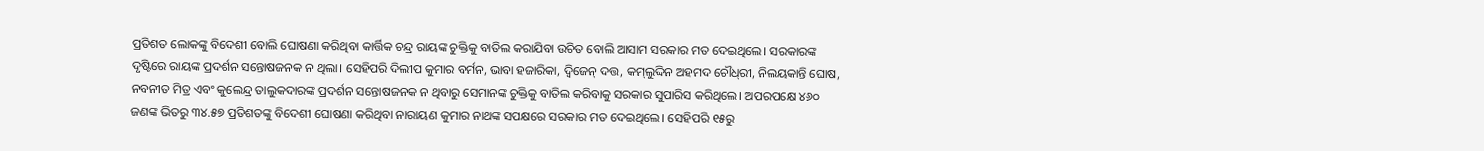ପ୍ରତିଶତ ଲୋକଙ୍କୁ ବିଦେଶୀ ବୋଲି ଘୋଷଣା କରିଥିବା କାର୍ତ୍ତିକ ଚନ୍ଦ୍ର ରାୟଙ୍କ ଚୁକ୍ତିକୁ ବାତିଲ କରାଯିବା ଉଚିତ ବୋଲି ଆସାମ ସରକାର ମତ ଦେଇଥିଲେ। ସରକାରଙ୍କ ଦୃଷ୍ଟିରେ ରାୟଙ୍କ ପ୍ରଦର୍ଶନ ସନ୍ତୋଷଜନକ ନ ଥିଲା। ସେହିପରି ଦିଲୀପ କୁମାର ବର୍ମନ, ଭାବା ହଜାରିକା, ଦ୍ୱିଜେନ୍‌ ଦତ୍ତ, କମ୍‌ଲୁଦ୍ଦିନ ଅହମଦ ଚୌଧ୍‌ରୀ, ନିଲୟକାନ୍ତି ଘୋଷ, ନବନୀତ ମିତ୍ର ଏବଂ କୁଲେନ୍ଦ୍ର ତାଲୁକଦାରଙ୍କ ପ୍ରଦର୍ଶନ ସନ୍ତୋଷଜନକ ନ ଥିବାରୁ ସେମାନଙ୍କ ଚୁକ୍ତିକୁ ବାତିଲ କରିବାକୁ ସରକାର ସୁପାରିସ କରିଥିଲେ। ଅପରପକ୍ଷେ ୪୬୦ ଜଣଙ୍କ ଭିତରୁ ୩୪.୫୭ ପ୍ରତିଶତଙ୍କୁ ବିଦେଶୀ ଘୋଷଣା କରିଥିବା ନାରାୟଣ କୁମାର ନାଥଙ୍କ ସପକ୍ଷରେ ସରକାର ମତ ଦେଇଥିଲେ। ସେହିପରି ୧୫ରୁ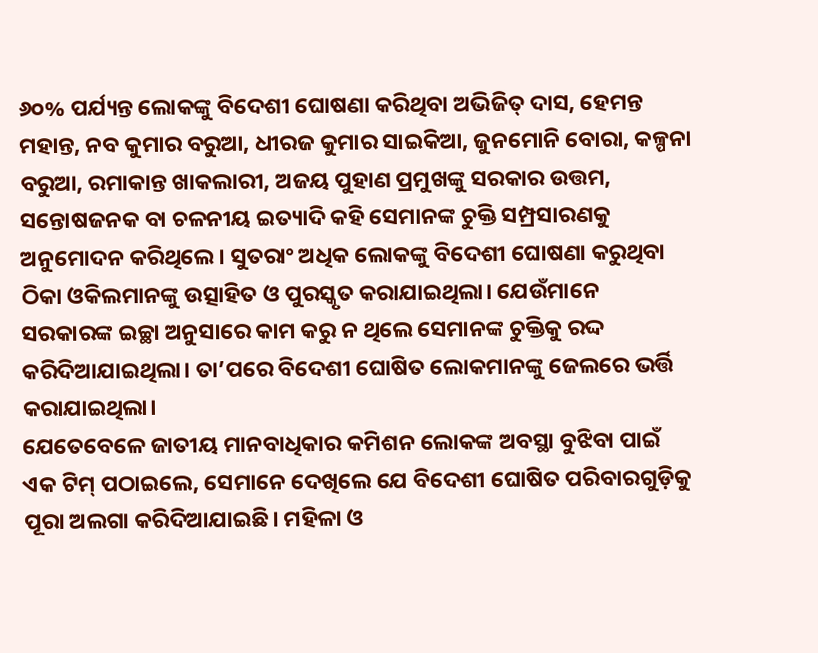୬୦% ପର୍ଯ୍ୟନ୍ତ ଲୋକଙ୍କୁ ବିଦେଶୀ ଘୋଷଣା କରିଥିବା ଅଭିଜିତ୍‌ ଦାସ, ହେମନ୍ତ ମହାନ୍ତ, ନବ କୁମାର ବରୁଆ, ଧୀରଜ କୁମାର ସାଇକିଆ, ଜୁନମୋନି ବୋରା, କଳ୍ପନା ବରୁଆ, ରମାକାନ୍ତ ଖାକଲାରୀ, ଅଜୟ ପୁହାଣ ପ୍ରମୁଖଙ୍କୁ ସରକାର ଉତ୍ତମ, ସନ୍ତୋଷଜନକ ବା ଚଳନୀୟ ଇତ୍ୟାଦି କହି ସେମାନଙ୍କ ଚୁକ୍ତି ସମ୍ପ୍ରସାରଣକୁ ଅନୁମୋଦନ କରିଥିଲେ। ସୁତରାଂ ଅଧିକ ଲୋକଙ୍କୁ ବିଦେଶୀ ଘୋଷଣା କରୁଥିବା ଠିକା ଓକିଲମାନଙ୍କୁ ଉତ୍ସାହିତ ଓ ପୁରସ୍କୃତ କରାଯାଇଥିଲା। ଯେଉଁମାନେ ସରକାରଙ୍କ ଇଚ୍ଛା ଅନୁସାରେ କାମ କରୁ ନ ଥିଲେ ସେମାନଙ୍କ ଚୁକ୍ତିକୁ ରଦ୍ଦ କରିଦିଆଯାଇଥିଲା। ତା’ପରେ ବିଦେଶୀ ଘୋଷିତ ଲୋକମାନଙ୍କୁ ଜେଲରେ ଭର୍ତ୍ତି କରାଯାଇଥିଲା।
ଯେତେବେଳେ ଜାତୀୟ ମାନବାଧିକାର କମିଶନ ଲୋକଙ୍କ ଅବସ୍ଥା ବୁଝିବା ପାଇଁ ଏକ ଟିମ୍‌ ପଠାଇଲେ, ସେମାନେ ଦେଖିଲେ ଯେ ବିଦେଶୀ ଘୋଷିତ ପରିବାରଗୁଡ଼ିକୁ ପୂରା ଅଲଗା କରିଦିଆଯାଇଛି। ମହିଳା ଓ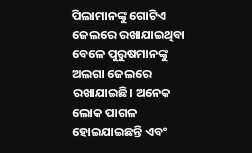ପିଲାମାନଙ୍କୁ ଗୋଟିଏ ଜେଲରେ ରଖାଯାଇଥିବା ବେଳେ ପୁରୁଷମାନଙ୍କୁ ଅଲଗା ଜେଲରେ ରଖାଯାଇଛି। ଅନେକ ଲୋକ ପାଗଳ ହୋଇଯାଇଛନ୍ତି ଏବଂ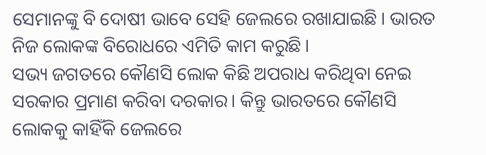ସେମାନଙ୍କୁ ବି ଦୋଷୀ ଭାବେ ସେହି ଜେଲରେ ରଖାଯାଇଛି। ଭାରତ ନିଜ ଲୋକଙ୍କ ବିରୋଧରେ ଏମିତି କାମ କରୁଛି।
ସଭ୍ୟ ଜଗତରେ କୌଣସି ଲୋକ କିଛି ଅପରାଧ କରିଥିବା ନେଇ ସରକାର ପ୍ରମାଣ କରିବା ଦରକାର। କିନ୍ତୁ ଭାରତରେ କୌଣସି ଲୋକକୁ କାହିଁକି ଜେଲରେ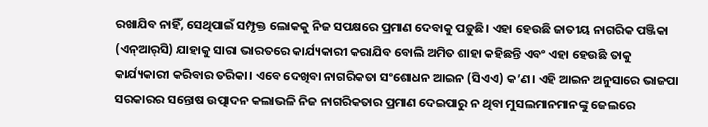ରଖାଯିବ ନାହିଁ, ସେଥିପାଇଁ ସମ୍ପୃକ୍ତ ଲୋକକୁ ନିଜ ସପକ୍ଷରେ ପ୍ରମାଣ ଦେବାକୁ ପଡ଼ୁଛି। ଏହା ହେଉଛି ଜାତୀୟ ନାଗରିକ ପଞ୍ଜିକା (ଏନ୍‌ଆର୍‌ସି) ଯାହାକୁ ସାରା ଭାରତରେ କାର୍ଯ୍ୟକାରୀ କରାଯିବ ବୋଲି ଅମିତ ଶାହା କହିଛନ୍ତି ଏବଂ ଏହା ହେଉଛି ତାକୁ କାର୍ଯ୍ୟକାରୀ କରିବାର ତରିକା। ଏବେ ଦେଖିବା ନାଗରିକତା ସଂଶୋଧନ ଆଇନ (ସିଏଏ) କ’ଣ। ଏହି ଆଇନ ଅନୁସାରେ ଭାଜପା ସରକାରର ସନ୍ତୋଷ ଉତ୍ପାଦନ କଲାଭଳି ନିଜ ନାଗରିକତାର ପ୍ରମାଣ ଦେଇପାରୁ ନ ଥିବା ମୁସଲମାନମାନଙ୍କୁ ଜେଲରେ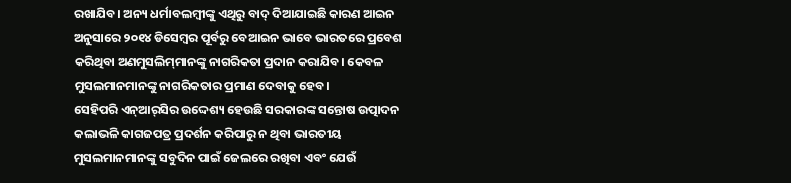ରଖାଯିବ। ଅନ୍ୟ ଧର୍ମାବଲମ୍ବୀଙ୍କୁ ଏଥିରୁ ବାଦ୍‌ ଦିଆଯାଇଛି କାରଣ ଆଇନ ଅନୁସାରେ ୨୦୧୪ ଡିସେମ୍ବର ପୂର୍ବରୁ ବେଆଇନ ଭାବେ ଭାରତରେ ପ୍ରବେଶ କରିଥିବା ଅଣମୁସଲିମ୍‌ମାନଙ୍କୁ ନାଗରିକତା ପ୍ରଦାନ କରାଯିବ। କେବଳ ମୁସଲମାନମାନଙ୍କୁ ନାଗରିକତାର ପ୍ରମାଣ ଦେବାକୁ ହେବ।
ସେହିପରି ଏନ୍‌ଆର୍‌ସିର ଉଦ୍ଦେଶ୍ୟ ହେଉଛି ସରକାରଙ୍କ ସନ୍ତୋଷ ଉତ୍ପାଦନ କଲାଭଳି କାଗଜପତ୍ର ପ୍ରଦର୍ଶନ କରିପାରୁ ନ ଥିବା ଭାରତୀୟ ମୁସଲମାନମାନଙ୍କୁ ସବୁଦିନ ପାଇଁ ଜେଲରେ ରଖିବା ଏବଂ ଯେଉଁ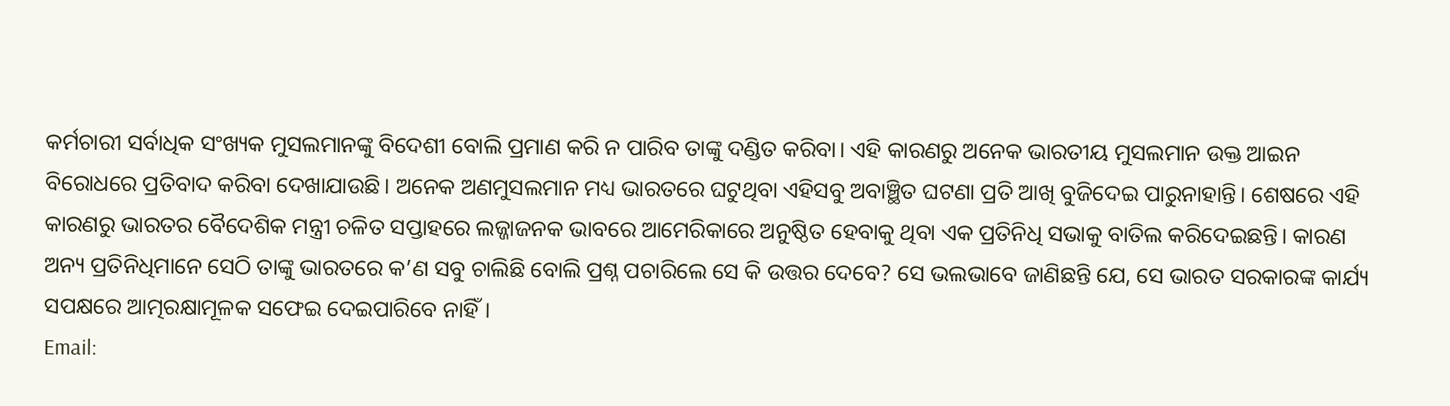କର୍ମଚାରୀ ସର୍ବାଧିକ ସଂଖ୍ୟକ ମୁସଲମାନଙ୍କୁ ବିଦେଶୀ ବୋଲି ପ୍ରମାଣ କରି ନ ପାରିବ ତାଙ୍କୁ ଦଣ୍ଡିତ କରିବା। ଏହି କାରଣରୁ ଅନେକ ଭାରତୀୟ ମୁସଲମାନ ଉକ୍ତ ଆଇନ ବିରୋଧରେ ପ୍ରତିବାଦ କରିବା ଦେଖାଯାଉଛି। ଅନେକ ଅଣମୁସଲମାନ ମଧ୍ୟ ଭାରତରେ ଘଟୁଥିବା ଏହିସବୁ ଅବାଞ୍ଛିତ ଘଟଣା ପ୍ରତି ଆଖି ବୁଜିଦେଇ ପାରୁନାହାନ୍ତି। ଶେଷରେ ଏହି କାରଣରୁ ଭାରତର ବୈଦେଶିକ ମନ୍ତ୍ରୀ ଚଳିତ ସପ୍ତାହରେ ଲଜ୍ଜାଜନକ ଭାବରେ ଆମେରିକାରେ ଅନୁଷ୍ଠିତ ହେବାକୁ ଥିବା ଏକ ପ୍ରତିନିଧି ସଭାକୁ ବାତିଲ କରିଦେଇଛନ୍ତି। କାରଣ ଅନ୍ୟ ପ୍ରତିନିଧିମାନେ ସେଠି ତାଙ୍କୁ ଭାରତରେ କ’ଣ ସବୁ ଚାଲିଛି ବୋଲି ପ୍ରଶ୍ନ ପଚାରିଲେ ସେ କି ଉତ୍ତର ଦେବେ? ସେ ଭଲଭାବେ ଜାଣିଛନ୍ତି ଯେ, ସେ ଭାରତ ସରକାରଙ୍କ କାର୍ଯ୍ୟ ସପକ୍ଷରେ ଆତ୍ମରକ୍ଷାମୂଳକ ସଫେଇ ଦେଇପାରିବେ ନାହିଁ।
Email: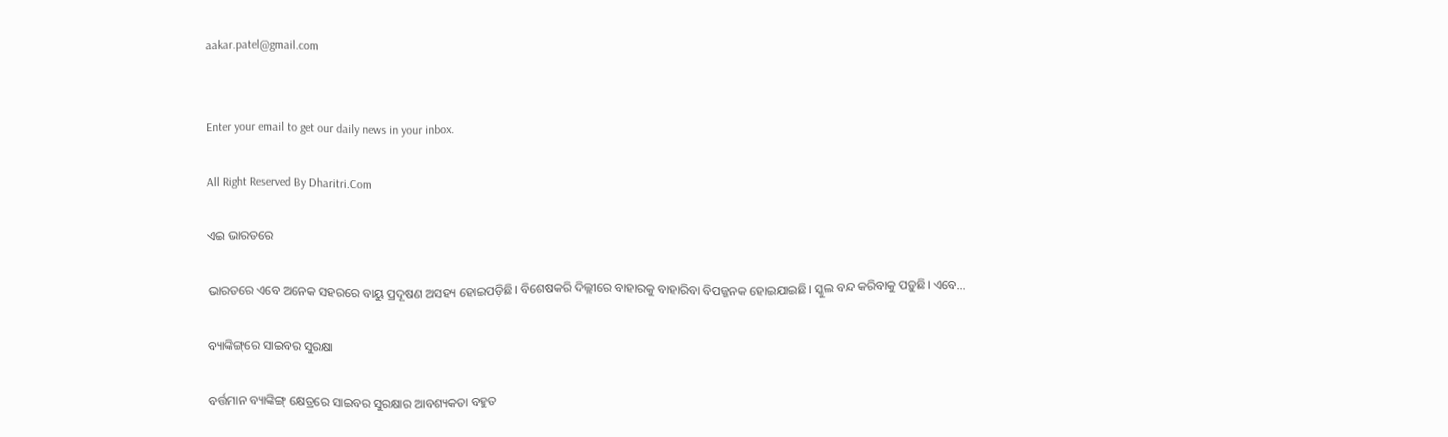aakar.patel@gmail.com


Enter your email to get our daily news in your inbox.

All Right Reserved By Dharitri.Com

ଏଇ ଭାରତରେ

ଭାରତରେ ଏବେ ଅନେକ ସହରରେ ବାୟୁ ପ୍ରଦୂଷଣ ଅସହ୍ୟ ହୋଇପଡ଼ିଛି। ବିଶେଷକରି ଦିଲ୍ଲୀରେ ବାହାରକୁ ବାହାରିବା ବିପଜ୍ଜନକ ହୋଇଯାଇଛି। ସ୍କୁଲ ବନ୍ଦ କରିବାକୁ ପଡ଼ୁଛି। ଏବେ...

ବ୍ୟାଙ୍କିଙ୍ଗ୍‌ରେ ସାଇବର ସୁରକ୍ଷା

ବର୍ତ୍ତମାନ ବ୍ୟାଙ୍କିଙ୍ଗ୍‌ କ୍ଷେତ୍ରରେ ସାଇବର ସୁରକ୍ଷାର ଆବଶ୍ୟକତା ବହୁତ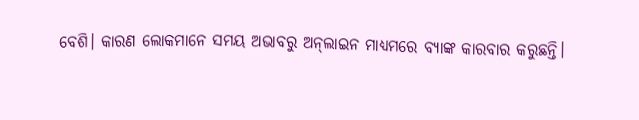ବେଶି। କାରଣ ଲୋକମାନେ ସମୟ ଅଭାବରୁ ଅନ୍‌ଲାଇନ ମାଧ୍ୟମରେ ବ୍ୟାଙ୍କ କାରବାର କରୁଛନ୍ତି।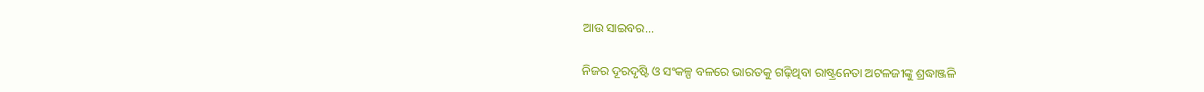ଆଉ ସାଇବର...

ନିଜର ଦୂରଦୃଷ୍ଟି ଓ ସଂକଳ୍ପ ବଳରେ ଭାରତକୁ ଗଢ଼ିଥିବା ରାଷ୍ଟ୍ରନେତା ଅଟଳଜୀଙ୍କୁ ଶ୍ରଦ୍ଧାଞ୍ଜଳି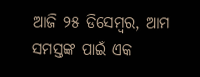ଆଜି ୨୫ ଡିସେମ୍ବର, ଆମ ସମସ୍ତଙ୍କ ପାଇଁ ଏକ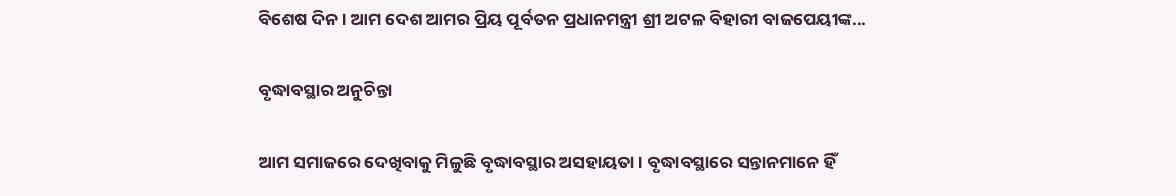ବିଶେଷ ଦିନ। ଆମ ଦେଶ ଆମର ପ୍ରିୟ ପୂର୍ବତନ ପ୍ରଧାନମନ୍ତ୍ରୀ ଶ୍ରୀ ଅଟଳ ବିହାରୀ ବାଜପେୟୀଙ୍କ...

ବୃଦ୍ଧାବସ୍ଥାର ଅନୁଚିନ୍ତା

ଆମ ସମାଜରେ ଦେଖିବାକୁ ମିଳୁଛି ବୃଦ୍ଧାବସ୍ଥାର ଅସହାୟତା। ବୃଦ୍ଧାବସ୍ଥାରେ ସନ୍ତାନମାନେ ହିଁ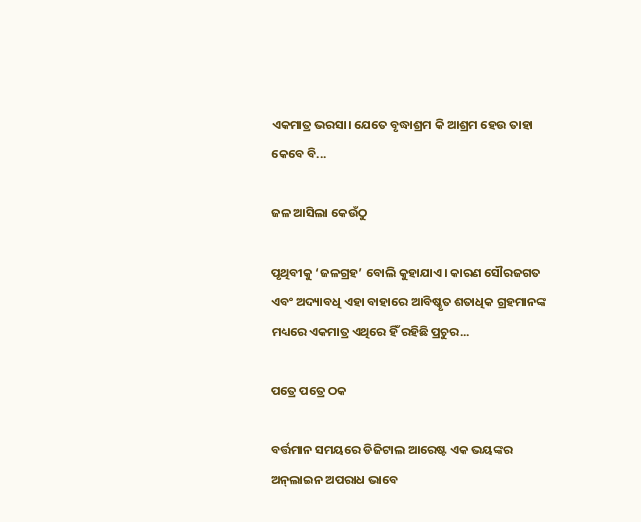ଏକମାତ୍ର ଭରସା। ଯେତେ ବୃଦ୍ଧାଶ୍ରମ କି ଆଶ୍ରମ ହେଉ ତାହା କେବେ ବି...

ଜଳ ଆସିଲା କେଉଁଠୁ

ପୃଥିବୀକୁ ‘ଜଳଗ୍ରହ’ ବୋଲି କୁହାଯାଏ। କାରଣ ସୌରଜଗତ ଏବଂ ଅଦ୍ୟାବଧି ଏହା ବାହାରେ ଆବିଷ୍କୃତ ଶତାଧିକ ଗ୍ରହମାନଙ୍କ ମଧ୍ୟରେ ଏକମାତ୍ର ଏଥିରେ ହିଁ ରହିଛି ପ୍ରଚୁର...

ପତ୍ରେ ପତ୍ରେ ଠକ

ବର୍ତ୍ତମାନ ସମୟରେ ଡିଜିଟାଲ ଆରେଷ୍ଟ ଏକ ଭୟଙ୍କର ଅନ୍‌ଲାଇନ ଅପରାଧ ଭାବେ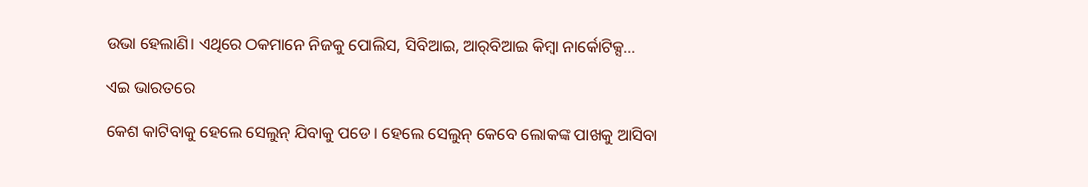ଉଭା ହେଲାଣି। ଏଥିରେ ଠକମାନେ ନିଜକୁ ପୋଲିସ, ସିବିଆଇ, ଆର୍‌ବିଆଇ କିମ୍ବା ନାର୍କୋଟିକ୍ସ...

ଏଇ ଭାରତରେ

କେଶ କାଟିବାକୁ ହେଲେ ସେଲୁନ୍‌ ଯିବାକୁ ପଡେ। ହେଲେ ସେଲୁନ୍‌ କେବେ ଲୋକଙ୍କ ପାଖକୁ ଆସିବା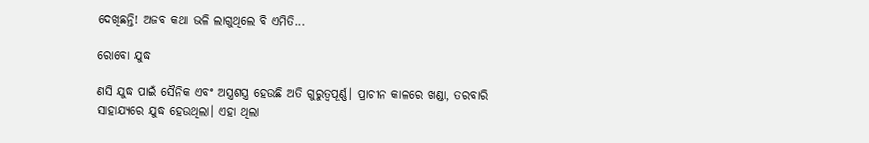ଦେଖିଛନ୍ତି! ଅଜବ କଥା ଭଳି ଲାଗୁଥିଲେ ବି ଏମିତି...

ରୋବୋ ଯୁଦ୍ଧ

ଣସି ଯୁଦ୍ଧ ପାଇଁ ସୈନିକ ଏବଂ ଅସ୍ତ୍ରଶସ୍ତ୍ର ହେଉଛି ଅତି ଗୁରୁତ୍ୱପୂର୍ଣ୍ଣ। ପ୍ରାଚୀନ କାଳରେ ଖଣ୍ଡା, ତରବାରି ସାହାଯ୍ୟରେ ଯୁଦ୍ଧ ହେଉଥିଲା। ଏହା ଥିଲା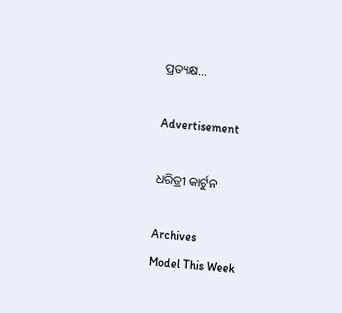ପ୍ରତ୍ୟକ୍ଷ...

Advertisement

ଧରିତ୍ରୀ କାର୍ଟୁନ

Archives
Model This Week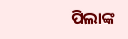ପିଲାଙ୍କ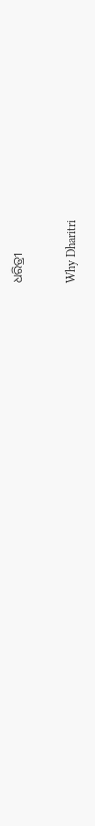ଧରିତ୍ରୀ

Why Dharitri